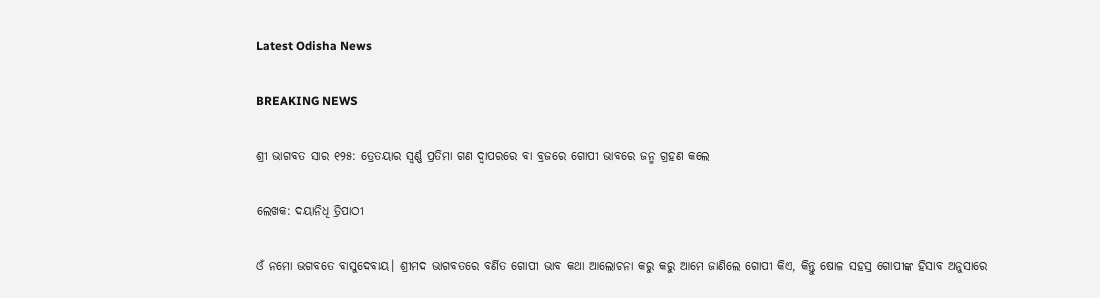Latest Odisha News

BREAKING NEWS

ଶ୍ରୀ ଭାଗବତ ସାର ୧୨୫: ତ୍ରେତୟାର ସ୍ଵର୍ଣ୍ଣ ପ୍ରତିମା ଗଣ ଦ୍ୱାପରରେ ବା ବ୍ରଜରେ ଗୋପୀ ଭାବରେ ଜନ୍ମ ଗ୍ରହଣ କଲେ

ଲେଖକ: ଦୟାନିଧି ତ୍ରିପାଠୀ

ଓଁ ନମୋ ଭଗବତେ ବାସୁଦେବାୟ। ଶ୍ରୀମଦ ଭାଗବତରେ ବର୍ଣିତ ଗୋପୀ ଭାବ କଥା ଆଲୋଚନା କରୁ କରୁ ଆମେ ଜାଣିଲେ ଗୋପୀ କିଏ, କିନ୍ତୁ ଷୋଳ ସହସ୍ର ଗୋପୀଙ୍କ ହିସାବ ଅନୁସାରେ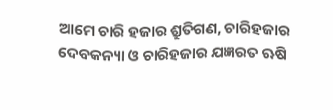ଆମେ ଚାରି ହଜାର ଶ୍ରୁତିଗଣ, ଚାରିହଜାର ଦେବକନ୍ୟା ଓ ଚାରିହଜାର ଯଜ୍ଞରତ ଋଷି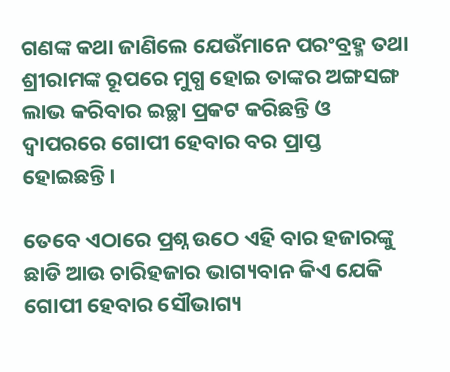ଗଣଙ୍କ କଥା ଜାଣିଲେ ଯେଉଁମାନେ ପରଂବ୍ରହ୍ମ ତଥା ଶ୍ରୀରାମଙ୍କ ରୂପରେ ମୁଗ୍ଧ ହୋଇ ତାଙ୍କର ଅଙ୍ଗସଙ୍ଗ ଲାଭ କରିବାର ଇଚ୍ଛା ପ୍ରକଟ କରିଛନ୍ତି ଓ ଦ୍ୱାପରରେ ଗୋପୀ ହେବାର ବର ପ୍ରାପ୍ତ ହୋଇଛନ୍ତି।

ତେବେ ଏଠାରେ ପ୍ରଶ୍ନ ଉଠେ ଏହି ବାର ହଜାରଙ୍କୁ ଛାଡି ଆଉ ଚାରିହଜାର ଭାଗ୍ୟବାନ କିଏ ଯେକି ଗୋପୀ ହେବାର ସୌଭାଗ୍ୟ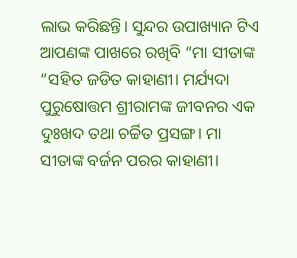ଲାଭ କରିଛନ୍ତି। ସୁନ୍ଦର ଉପାଖ୍ୟାନ ଟିଏ ଆପଣଙ୍କ ପାଖରେ ରଖିବି “ମା ସୀତାଙ୍କ “ସହିତ ଜଡିତ କାହାଣୀ। ମର୍ଯ୍ୟଦା ପୁରୁଷୋତ୍ତମ ଶ୍ରୀରାମଙ୍କ ଜୀବନର ଏକ ଦୁଃଖଦ ତଥା ଚର୍ଚ୍ଚିତ ପ୍ରସଙ୍ଗ। ମା ସୀତାଙ୍କ ବର୍ଜନ ପରର କାହାଣୀ।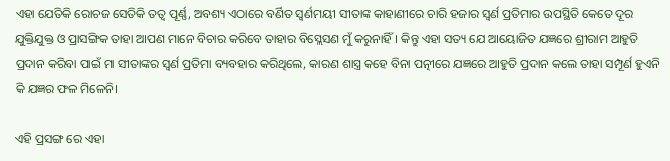ଏହା ଯେତିକି ରୋଚଜ ସେତିକି ତତ୍ୱ ପୂର୍ଣ୍ଣ, ଅବଶ୍ୟ ଏଠାରେ ବର୍ଣିତ ସ୍ଵର୍ଣମୟୀ ସୀତାଙ୍କ କାହାଣୀରେ ଚାରି ହଜାର ସ୍ଵର୍ଣ ପ୍ରତିମାର ଉପସ୍ଥିତି କେତେ ଦୂର ଯୁକ୍ତିଯୁକ୍ତ ଓ ପ୍ରାସଙ୍ଗିକ ତାହା ଆପଣ ମାନେ ବିଚାର କରିବେ ତାହାର ବିସ୍ଲେସଣ ମୁଁ କରୁନାହିଁ। କିନ୍ତୁ ଏହା ସତ୍ୟ ଯେ ଆୟୋଜିତ ଯଜ୍ଞରେ ଶ୍ରୀରାମ ଆହୁତି ପ୍ରଦାନ କରିବା ପାଇଁ ମା ସୀତାଙ୍କର ସ୍ଵର୍ଣ ପ୍ରତିମା ବ୍ୟବହାର କରିଥିଲେ, କାରଣ ଶାସ୍ତ୍ର କହେ ବିନା ପତ୍ନୀରେ ଯଜ୍ଞରେ ଆହୁତି ପ୍ରଦାନ କଲେ ତାହା ସମ୍ପୂର୍ଣ ହୁଏନି କି ଯଜ୍ଞର ଫଳ ମିଳେନି।

ଏହି ପ୍ରସଙ୍ଗ ରେ ଏହା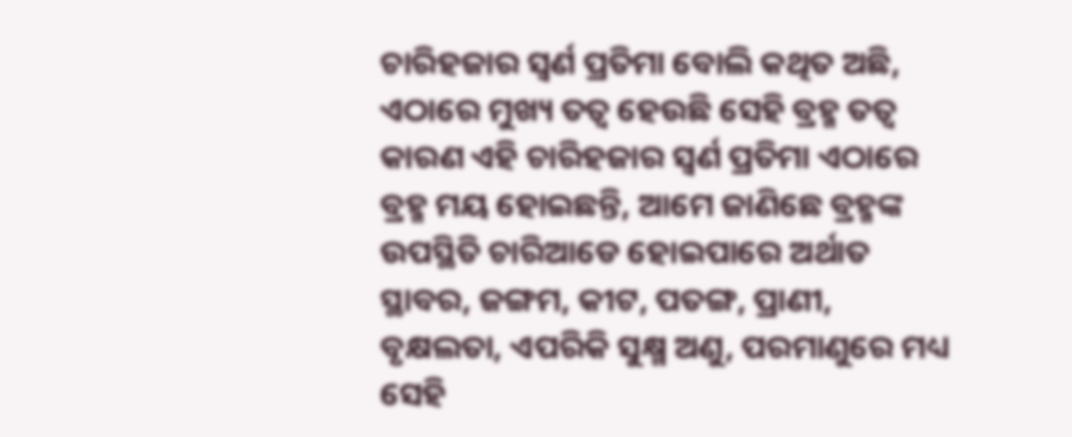ଚାରିହଜାର ସ୍ଵର୍ଣ ପ୍ରତିମା ବୋଲି କଥିତ ଅଛି, ଏଠାରେ ମୁଖ୍ୟ ତତ୍ୱ ହେଉଛି ସେହି ବ୍ରହ୍ମ ତତ୍ୱ କାରଣ ଏହି ଚାରିହଜାର ସ୍ଵର୍ଣ ପ୍ରତିମା ଏଠାରେ ବ୍ରହ୍ମ ମୟ ହୋଇଛନ୍ତି, ଆମେ ଜାଣିଛେ ବ୍ରହ୍ମଙ୍କ ଉପସ୍ଥିତି ଚାରିଆଡେ ହୋଇପାରେ ଅର୍ଥାତ ସ୍ଥାବର, ଜଙ୍ଗମ, କୀଟ, ପତଙ୍ଗ, ପ୍ରାଣୀ, ବୃକ୍ଷଲତା, ଏପରିକି ସୁକ୍ଷ୍ମ ଅଣୁ, ପରମାଣୁରେ ମଧ୍ୟ ସେହି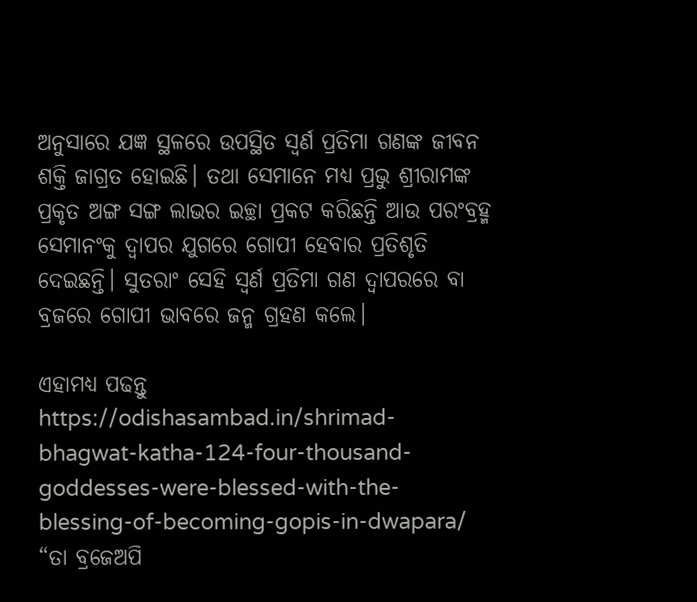ଅନୁସାରେ ଯଜ୍ଞ ସ୍ଥଳରେ ଉପସ୍ଥିତ ସ୍ଵର୍ଣ ପ୍ରତିମା ଗଣଙ୍କ ଜୀବନ ଶକ୍ତି ଜାଗ୍ରତ ହୋଇଛି। ତଥା ସେମାନେ ମଧ୍ୟ ପ୍ରଭୁ ଶ୍ରୀରାମଙ୍କ ପ୍ରକୃତ ଅଙ୍ଗ ସଙ୍ଗ ଲାଭର ଇଚ୍ଛା ପ୍ରକଟ କରିଛନ୍ତି ଆଉ ପରଂବ୍ରହ୍ମ ସେମାନଂକୁ ଦ୍ୱାପର ଯୁଗରେ ଗୋପୀ ହେବାର ପ୍ରତିଶୃତି ଦେଇଛନ୍ତି। ସୁତରାଂ ସେହି ସ୍ଵର୍ଣ ପ୍ରତିମା ଗଣ ଦ୍ୱାପରରେ ବା ବ୍ରଜରେ ଗୋପୀ ଭାବରେ ଜନ୍ମ ଗ୍ରହଣ କଲେ।

ଏହାମଧ୍ୟ ପଢନ୍ତୁ https://odishasambad.in/shrimad-bhagwat-katha-124-four-thousand-goddesses-were-blessed-with-the-blessing-of-becoming-gopis-in-dwapara/
“ତା ବ୍ରଜେଅପି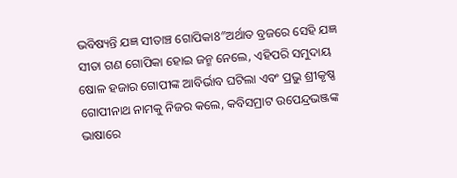ଭବିଷ୍ୟନ୍ତି ଯଜ୍ଞ ସୀତାଞ୍ଚ ଗୋପିକା8″ଅର୍ଥାତ ବ୍ରଜରେ ସେହି ଯଜ୍ଞ ସୀତା ଗଣ ଗୋପିକା ହୋଇ ଜନ୍ମ ନେଲେ, ଏହିପରି ସମୁଦାୟ ଷୋଳ ହଜାର ଗୋପୀଙ୍କ ଆବିର୍ଭାବ ଘଟିଲା ଏବଂ ପ୍ରଭୁ ଶ୍ରୀକୃଷ୍ଣ ଗୋପୀନାଥ ନାମକୁ ନିଜର କଲେ, କବିସମ୍ରାଟ ଉପେନ୍ଦ୍ରଭଞ୍ଜଙ୍କ ଭାଷାରେ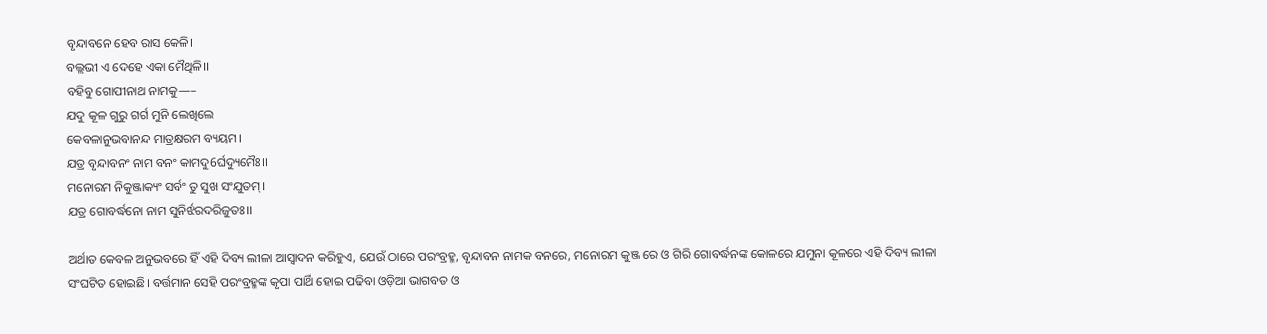ବୃନ୍ଦାବନେ ହେବ ରାସ କେଳି।
ବଲ୍ଲଭୀ ଏ ଦେହେ ଏକା ମୈଥିଳି।।
ବହିବୁ ଗୋପୀନାଥ ନାମକୁ—–
ଯଦୁ କୂଳ ଗୁରୁ ଗର୍ଗ ମୁନି ଲେଖିଲେ
କେବଳାନୁଭବାନନ୍ଦ ମାତ୍ରକ୍ଷରମ ବ୍ୟୟମ।
ଯତ୍ର ବୃନ୍ଦାବନଂ ନାମ ବନଂ କାମଦୁ6ର୍ଘଦ୍ୟୁମୈଃ।।
ମନୋରମ ନିକୁଞ୍ଜାକ୍ୟଂ ସର୍ବଂ ତୁ ସୁଖ ସଂଯୁତମ୍।
ଯତ୍ର ଗୋବର୍ଦ୍ଧନୋ ନାମ ସୁନିର୍ଝରଦରିଜୁତଃ।।

ଅର୍ଥାତ କେବଳ ଅନୁଭବରେ ହିଁ ଏହି ଦିବ୍ୟ ଲୀଳା ଆସ୍ଵାଦନ କରିହୁଏ, ଯେଉଁ ଠାରେ ପରଂବ୍ରହ୍ମ, ବୃନ୍ଦାବନ ନାମକ ବନରେ, ମନୋରମ କୁଞ୍ଜ ରେ ଓ ଗିରି ଗୋବର୍ଦ୍ଧନଙ୍କ କୋଳରେ ଯମୁନା କୂଳରେ ଏହି ଦିବ୍ୟ ଲୀଳା ସଂଘଟିତ ହୋଇଛି। ବର୍ତ୍ତମାନ ସେହି ପରଂବ୍ରହ୍ମଙ୍କ କୃପା ପାର୍ଥି ହୋଇ ପଢିବା ଓଡ଼ିଆ ଭାଗବତ ଓ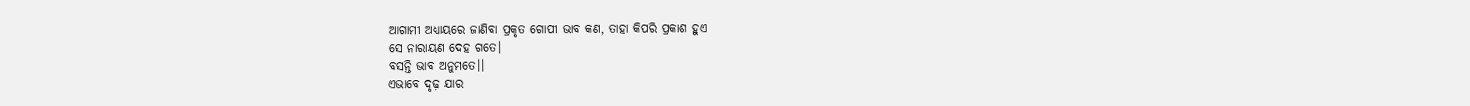ଆଗାମୀ ଅଧ୍ୟାୟରେ ଜାଣିବା ପ୍ରକୃତ ଗୋପୀ ଭାବ କଣ, ତାହା କିପରି ପ୍ରକାଶ ହୁଏ
ସେ ନାରାୟଣ ଦେହ ଗତେ।
ବସନ୍ତି ଭାବ ଅନୁମତେ।।
ଏଭାବେ ଦୃଢ଼ ଯାର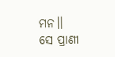ମନ।।
ସେ ପ୍ରାଣୀ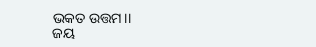ଭକତ ଉତ୍ତମ।।
ଜୟ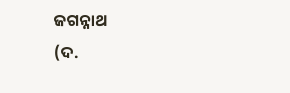ଜଗନ୍ନାଥ
(ଦ.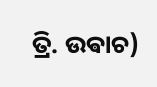ତ୍ରି. ଉଵାଚ)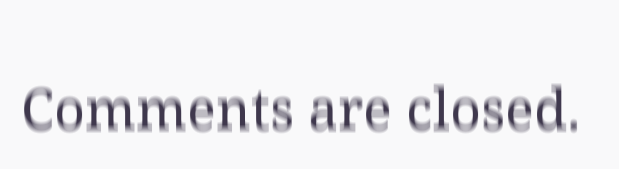Comments are closed.